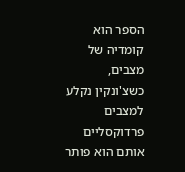הספר הוא קומדיה של מצבים, כשצ'ונקין נקלע למצבים פרדוקסליים אותם הוא פותר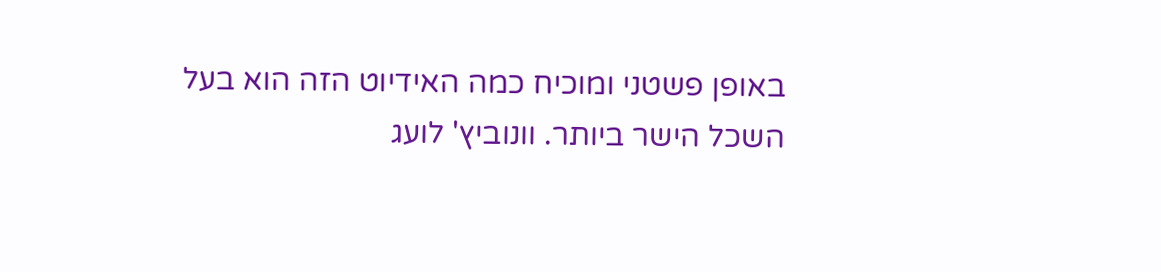באופן פשטני ומוכיח כמה האידיוט הזה הוא בעל השכל הישר ביותר. וונוביץ' לועג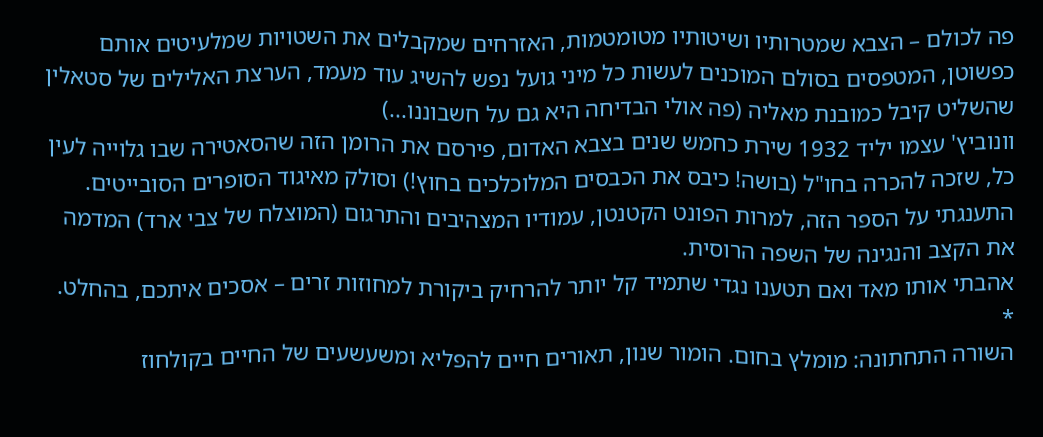פה לכולם – הצבא שמטרותיו ושיטותיו מטומטמות, האזרחים שמקבלים את השטויות שמלעיטים אותם כפשוטן, המטפסים בסולם המוכנים לעשות כל מיני גועל נפש להשיג עוד מעמד, הערצת האלילים של סטאלין שהשליט קיבל כמובנת מאליה (פה אולי הבדיחה היא גם על חשבוננו...)
וונוביץ' עצמו יליד 1932 שירת כחמש שנים בצבא האדום, פירסם את הרומן הזה שהסאטירה שבו גלוייה לעין כל, שזכה להכרה בחו"ל (בושה! כיבס את הכבסים המלוכלכים בחוץ!) וסולק מאיגוד הסופרים הסובייטים. התענגתי על הספר הזה, למרות הפונט הקטנטן, עמודיו המצהיבים והתרגום (המוצלח של צבי ארד) המדמה את הקצב והנגינה של השפה הרוסית.
אהבתי אותו מאד ואם תטענו נגדי שתמיד קל יותר להרחיק ביקורת למחוזות זרים – אסכים איתכם, בהחלט.
*
השורה התחתונה: מומלץ בחום. הומור שנון, תאורים חיים להפליא ומשעשעים של החיים בקולחוז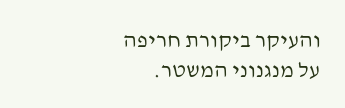והעיקר ביקורת חריפה על מנגנוני המשטר.